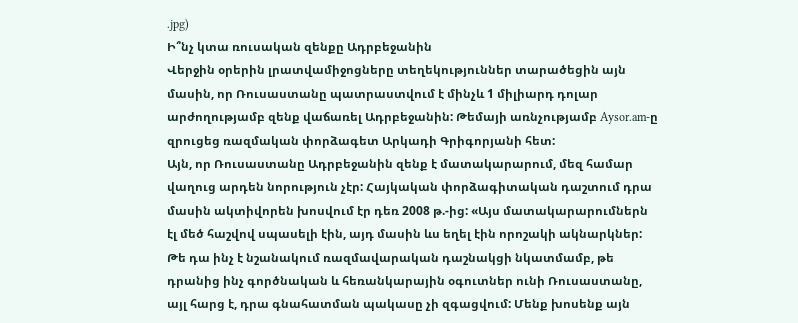.jpg)
Ի՞նչ կտա ռուսական զենքը Ադրբեջանին
Վերջին օրերին լրատվամիջոցները տեղեկություններ տարածեցին այն մասին, որ Ռուսաստանը պատրաստվում է մինչև 1 միլիարդ դոլար արժողությամբ զենք վաճառել Ադրբեջանին: Թեմայի առնչությամբ Aysor.am-ը զրուցեց ռազմական փորձագետ Արկադի Գրիգորյանի հետ:
Այն, որ Ռուսաստանը Ադրբեջանին զենք է մատակարարում, մեզ համար վաղուց արդեն նորություն չէր: Հայկական փորձագիտական դաշտում դրա մասին ակտիվորեն խոսվում էր դեռ 2008 թ.-ից: «Այս մատակարարումներն էլ մեծ հաշվով սպասելի էին, այդ մասին ևս եղել էին որոշակի ակնարկներ: Թե դա ինչ է նշանակում ռազմավարական դաշնակցի նկատմամբ, թե դրանից ինչ գործնական և հեռանկարային օգուտներ ունի Ռուսաստանը, այլ հարց է, դրա գնահատման պակասը չի զգացվում: Մենք խոսենք այն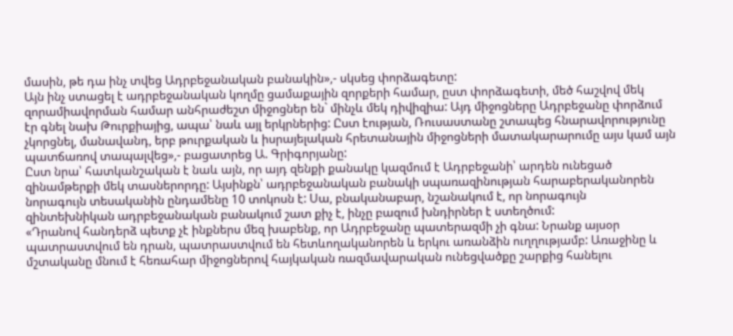մասին, թե դա ինչ տվեց Ադրբեջանական բանակին»,- սկսեց փորձագետը:
Այն ինչ ստացել է ադրբեջանական կողմը ցամաքային զորքերի համար, ըստ փորձագետի, մեծ հաշվով մեկ զորամիավորման համար անհրաժեշտ միջոցներ են` մինչև մեկ դիվիզիա: Այդ միջոցները Ադրբեջանը փորձում էր գնել նախ Թուրքիայից, ապա՝ նաև այլ երկրներից: Ըստ էության, Ռուսաստանը շտապեց հնարավորությունը չկորցնել, մանավանդ, երբ թուրքական և իսրայելական հրետանային միջոցների մատակարարումը այս կամ այն պատճառով տապալվեց»,- բացատրեց Ա. Գրիգորյանը:
Ըստ նրա՝ հատկանշական է նաև այն, որ այդ զենքի քանակը կազմում է Ադրբեջանի՝ արդեն ունեցած զինամթերքի մեկ տասներորդը: Այսինքն՝ ադրբեջանական բանակի սպառազինության հարաբերականորեն նորագույն տեսականին ընդամենը 10 տոկոսն է: Սա, բնականաբար, նշանակում է, որ նորագույն զինտեխնիկան ադրբեջանական բանակում շատ քիչ է, ինչը բազում խնդիրներ է ստեղծում:
«Դրանով հանդերձ պետք չէ ինքներս մեզ խաբենք, որ Ադրբեջանը պատերազմի չի գնա: Նրանք այսօր պատրաստվում են դրան, պատրաստվում են հետևողականորեն և երկու առանձին ուղղությամբ: Առաջինը և մշտականը մնում է հեռահար միջոցներով հայկական ռազմավարական ունեցվածքը շարքից հանելու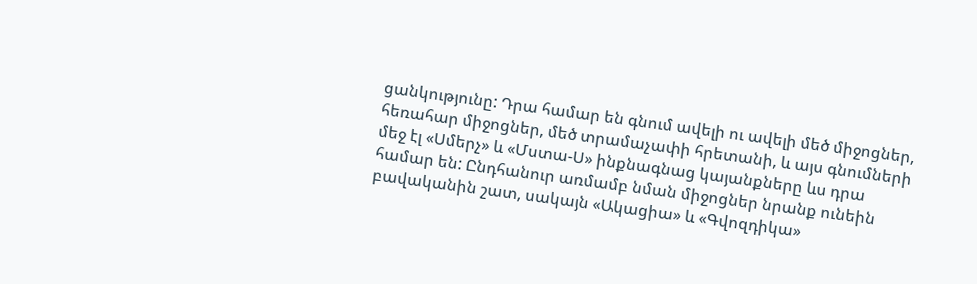ցանկությունը: Դրա համար են գնում ավելի ու ավելի մեծ միջոցներ, հեռահար միջոցներ, մեծ տրամաչափի հրետանի, և այս գնումների մեջ էլ «Սմերչ» և «Մստա-Ս» ինքնագնաց կայանքները ևս դրա համար են: Ընդհանուր առմամբ նման միջոցներ նրանք ունեին բավականին շատ, սակայն «Ակացիա» և «Գվոզդիկա»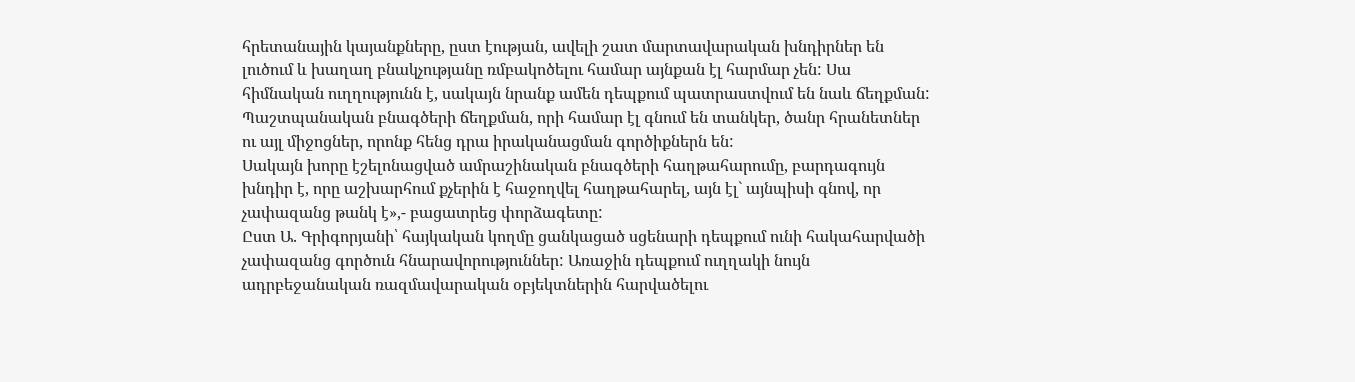հրետանային կայանքները, ըստ էության, ավելի շատ մարտավարական խնդիրներ են լուծում և խաղաղ բնակչությանը ռմբակոծելու համար այնքան էլ հարմար չեն: Սա հիմնական ուղղությունն է, սակայն նրանք ամեն դեպքում պատրաստվում են նաև ճեղքման: Պաշտպանական բնագծերի ճեղքման, որի համար էլ գնում են տանկեր, ծանր հրանետներ ու այլ միջոցներ, որոնք հենց դրա իրականացման գործիքներն են:
Սակայն խորը էշելոնացված ամրաշինական բնագծերի հաղթահարումը, բարդագույն խնդիր է, որը աշխարհում քչերին է հաջողվել հաղթահարել, այն էլ` այնպիսի գնով, որ չափազանց թանկ է»,- բացատրեց փորձագետը:
Ըստ Ա. Գրիգորյանի՝ հայկական կողմը ցանկացած սցենարի դեպքում ունի հակահարվածի չափազանց գործուն հնարավորություններ: Առաջին դեպքում ուղղակի նույն ադրբեջանական ռազմավարական օբյեկտներին հարվածելու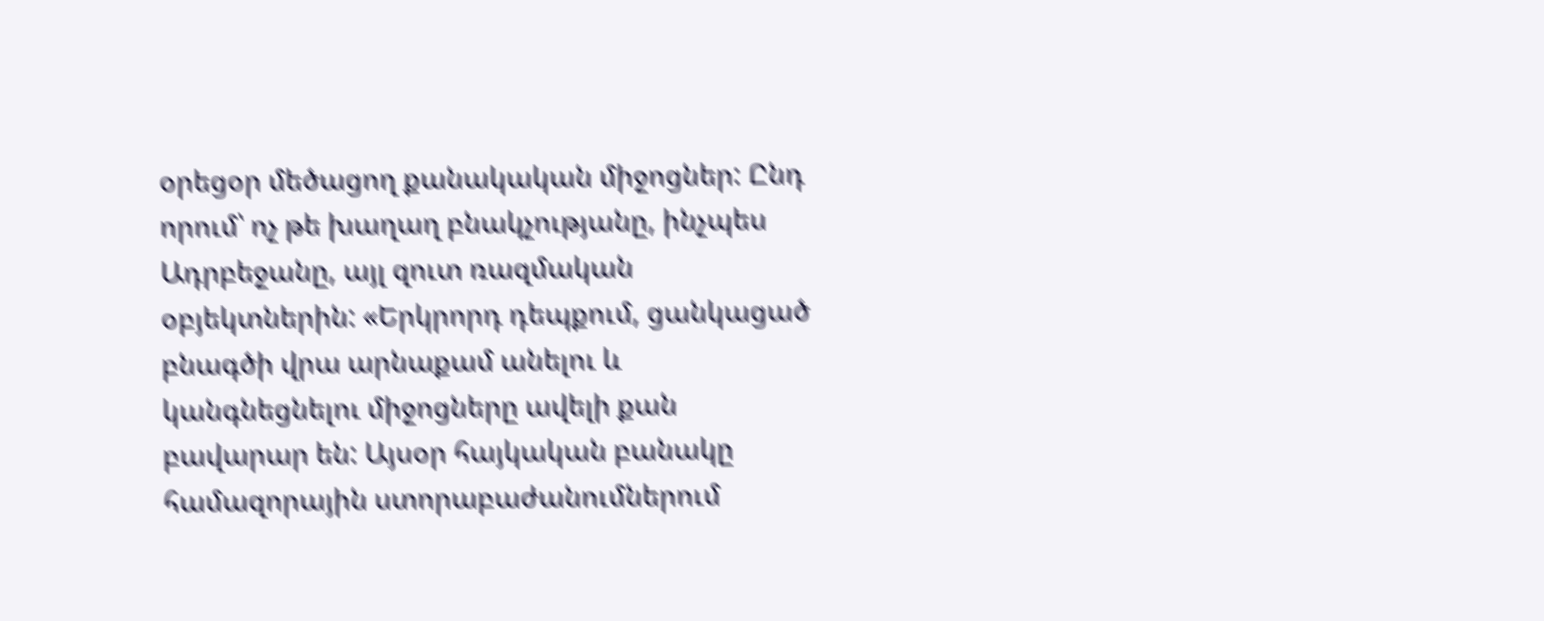օրեցօր մեծացող քանակական միջոցներ: Ընդ որում՝ ոչ թե խաղաղ բնակչությանը, ինչպես Ադրբեջանը, այլ զուտ ռազմական օբյեկտներին: «Երկրորդ դեպքում, ցանկացած բնագծի վրա արնաքամ անելու և կանգնեցնելու միջոցները ավելի քան բավարար են: Այսօր հայկական բանակը համազորային ստորաբաժանումներում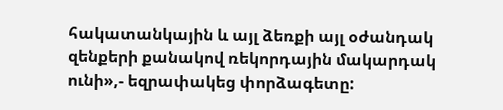հակատանկային և այլ ձեռքի այլ օժանդակ զենքերի քանակով ռեկորդային մակարդակ ունի»,- եզրափակեց փորձագետը: